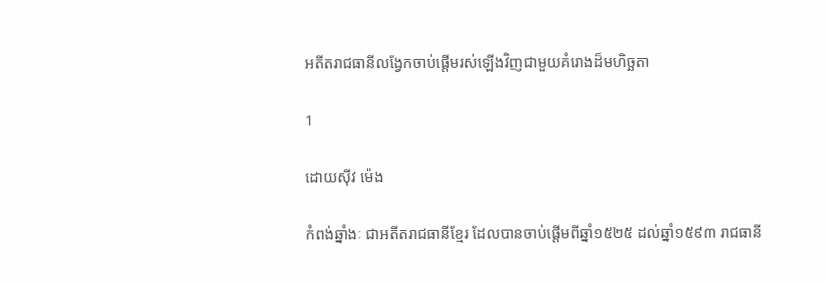អតីតរាជធានីលង្វែកចាប់ផ្តើមរស់ឡើងវិញជាមួយគំរោងដ៏មហិច្ឆតា

1

ដោយស៊ីវ ម៉េង

កំពង់ឆ្នាំងៈ ជាអតីតរាជធានីខ្មែរ ដែលបានចាប់ផ្តើមពីឆ្នាំ១៥២៥ ដល់ឆ្នាំ១៥៩៣ រាជធានី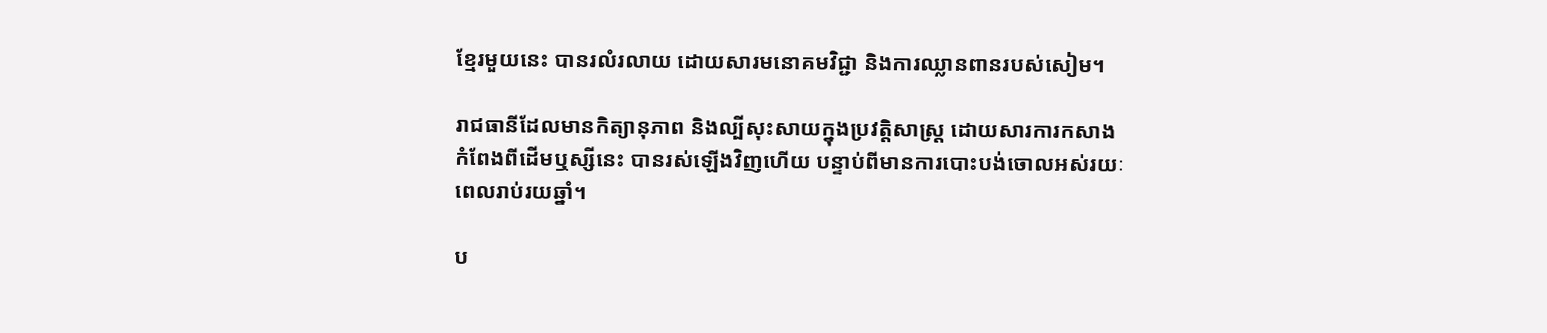ខ្មែរមួយនេះ បានរលំរលាយ ដោយសារមនោគមវិជ្ជា និងការឈ្លានពានរបស់សៀម។

រាជធានីដែលមានកិត្យានុភាព និងល្បីសុះសាយក្នុងប្រវត្តិសាស្ត្រ ដោយសារការកសាងកំពែងពីដើមឬស្សីនេះ បានរស់ឡើងវិញហើយ បន្ទាប់ពីមានការបោះបង់ចោលអស់រយៈពេលរាប់រយឆ្នាំ។

ប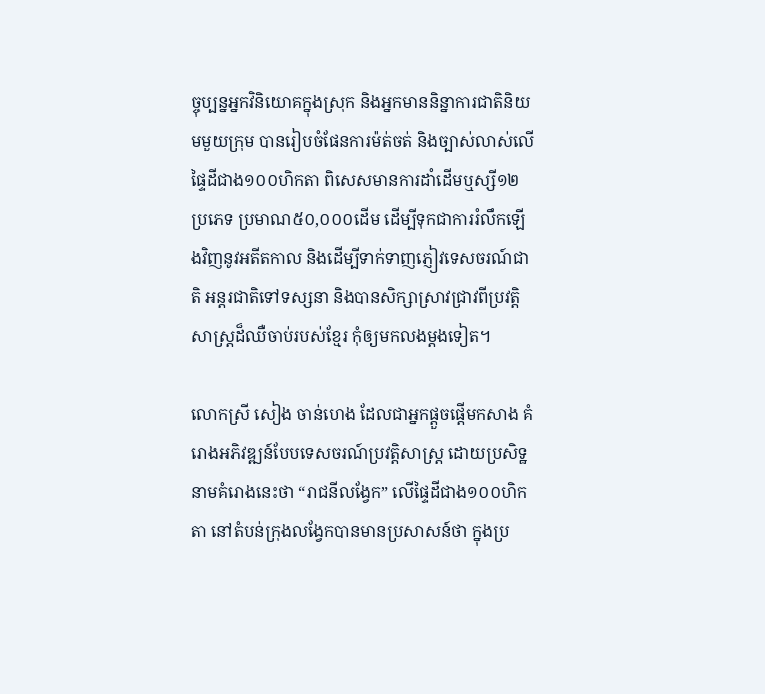ច្ចុប្បន្នអ្នកវិនិយោគក្នុងស្រុក និងអ្នកមាននិន្នាការជាតិនិយមមួយក្រុម បានរៀបចំផែនការម៉ត់ចត់ និងច្បាស់លាស់លើផ្ទៃដីជាង១០០ហិកតា ពិសេសមានការដាំដើមឬស្សី១២ប្រភេទ ប្រមាណ៥០,០០០ដើម ដើម្បីទុកជាការរំលឹកឡើងវិញនូវអតីតកាល និងដើម្បីទាក់ទាញភ្ញៀវទេសចរណ៍ជាតិ អន្តរជាតិទៅទស្សនា និងបានសិក្សាស្រាវជ្រាវពីប្រវត្តិសាស្ត្រដ៏ឈឺចាប់របស់ខ្មែរ កុំឲ្យមកលងម្តងទៀត។

លោកស្រី សៀង ចាន់ហេង ដែលជាអ្នកផ្តួចផ្តើមកសាង គំរោងអភិវឌ្ឍន៍បែបទេសចរណ៍ប្រវត្តិសាស្ត្រ ដោយប្រសិទ្ឋនាមគំរោងនេះថា “រាជនីលង្វែក” លើផ្ទៃដីជាង១០០ហិកតា នៅតំបន់ក្រុងលង្វែកបានមានប្រសាសន៍ថា ក្នុងប្រ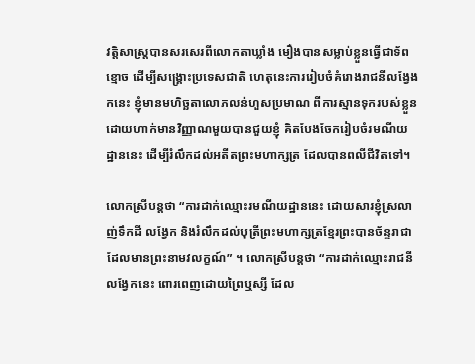វត្តិសាស្ត្របានសរសេរពីលោកតាឃ្លាំង មឿងបានសម្លាប់ខ្លួនធ្វើជាទ័ពខ្មោច ដើម្បីសង្គ្រោះប្រទេសជាតិ ហេតុនេះការរៀបចំគំរោងរាជនីលង្វែងកនេះ ខ្ញុំមានមហិច្ឆតាលោភលន់ហួសប្រមាណ ពីការស្មានទុករបស់ខ្លួន ដោយហាក់មានវិញ្ញាណមួយបានជួយខ្ញុំ គិតបែងចែករៀបចំរមណីយដ្ឋាននេះ ដើម្បីរំលឹកដល់អតីតព្រះមហាក្សត្រ ដែលបានពលីជីវិតទៅ។

លោកស្រីបន្តថា “ការដាក់ឈ្មោះរមណីយដ្ឋាននេះ ដោយសារខ្ញុំស្រលាញ់ទឹកដី លង្វែក និងរំលឹកដល់បុត្រីព្រះមហាក្សត្រខ្មែរព្រះបានច័ន្ទរាជា ដែលមានព្រះនាមវលក្ខណ៍” ។ លោកស្រីបន្តថា “ការដាក់ឈ្មោះរាជនីលង្វែកនេះ ពោរពេញដោយព្រៃឬស្សី ដែល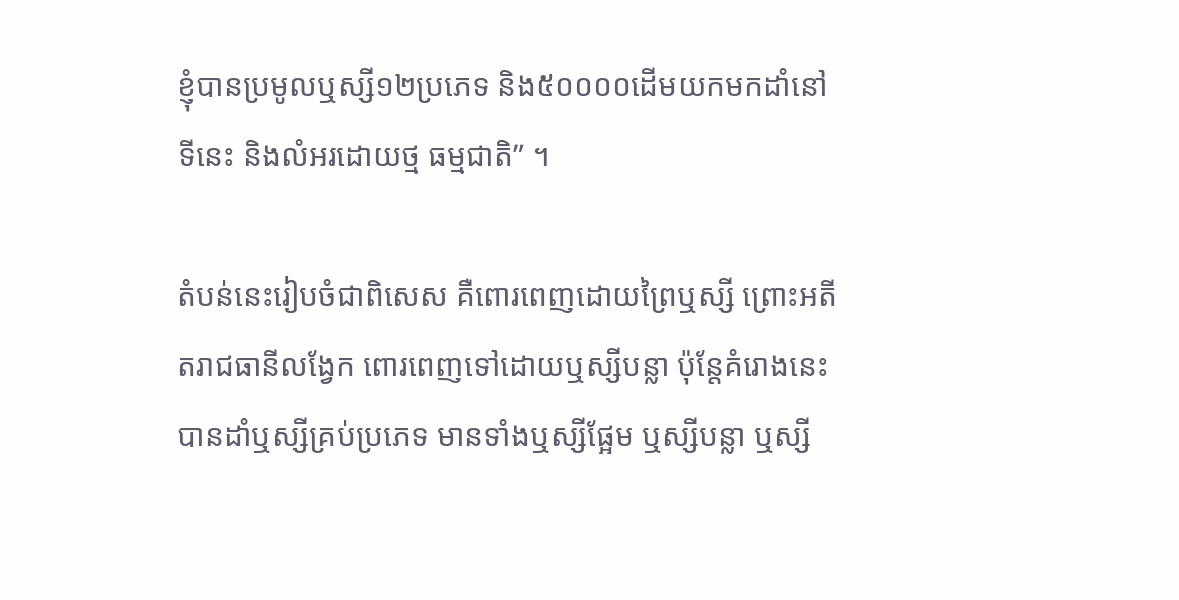ខ្ញុំបានប្រមូលឬស្សី១២ប្រភេទ និង៥០០០០ដើមយកមកដាំនៅទីនេះ និងលំអរដោយថ្ម ធម្មជាតិ” ។

តំបន់នេះរៀបចំជាពិសេស គឺពោរពេញដោយព្រៃឬស្សី ព្រោះអតីតរាជធានីលង្វែក ពោរពេញទៅដោយឬស្សីបន្លា ប៉ុន្តែគំរោងនេះបានដាំឬស្សីគ្រប់ប្រភេទ មានទាំងឬស្សីផ្អែម ឬស្សីបន្លា ឬស្សី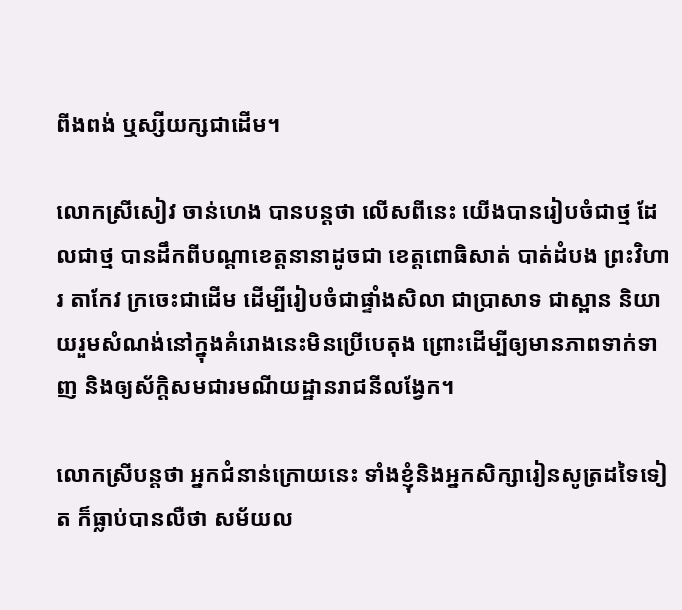ពីងពង់ ឬស្សីយក្សជាដើម។

លោកស្រីសៀវ ចាន់ហេង បានបន្តថា លើសពីនេះ យើងបានរៀបចំជាថ្ម ដែលជាថ្ម បានដឹកពីបណ្តាខេត្តនានាដូចជា ខេត្តពោធិសាត់ បាត់ដំបង ព្រះវិហារ តាកែវ ក្រចេះជាដើម ដើម្បីរៀបចំជាផ្ទាំងសិលា ជាប្រាសាទ ជាស្ពាន និយាយរួមសំណង់នៅក្នុងគំរោងនេះមិនប្រើបេតុង ព្រោះដើម្បីឲ្យមានភាពទាក់ទាញ និងឲ្យស័ក្តិសមជារមណីយដ្ឋានរាជនីលង្វែក។

លោកស្រីបន្តថា អ្នកជំនាន់ក្រោយនេះ ទាំងខ្ញុំនិងអ្នកសិក្សារៀនសូត្រដទៃទៀត ក៏ធ្លាប់បានលឺថា សម័យល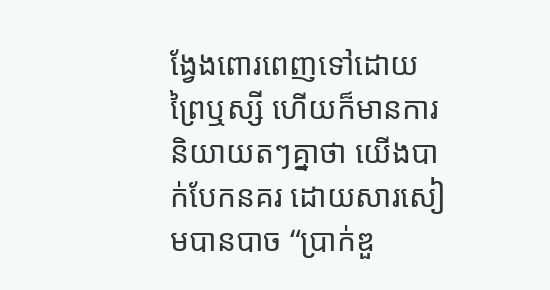ង្វែងពោរពេញទៅដោយព្រៃឬស្សី ហើយក៏មានការនិយាយតៗគ្នាថា យើងបាក់បែកនគរ ដោយសារសៀមបានបាច “ប្រាក់ឌួ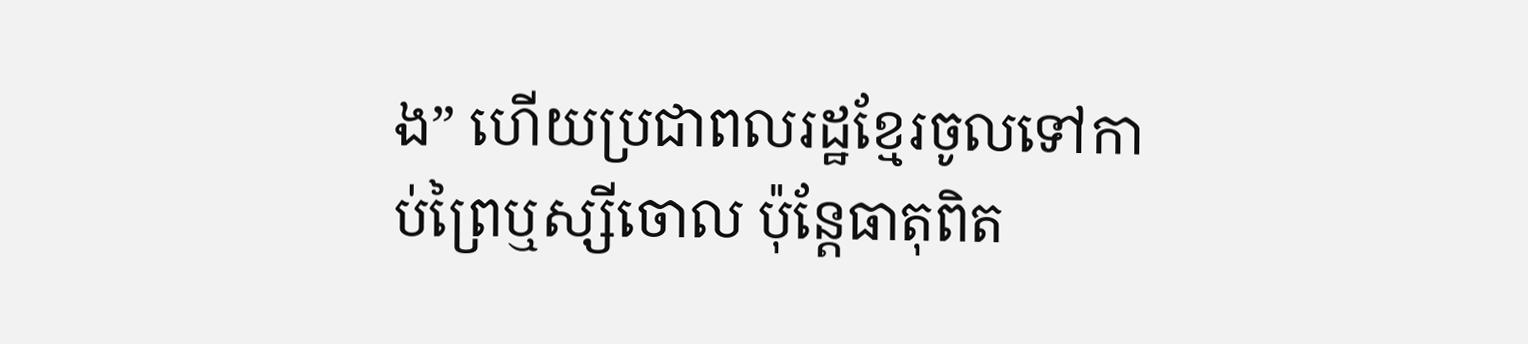ង” ហើយប្រជាពលរដ្ឋខ្មែរចូលទៅកាប់ព្រៃឬស្សីចោល ប៉ុន្តែធាតុពិត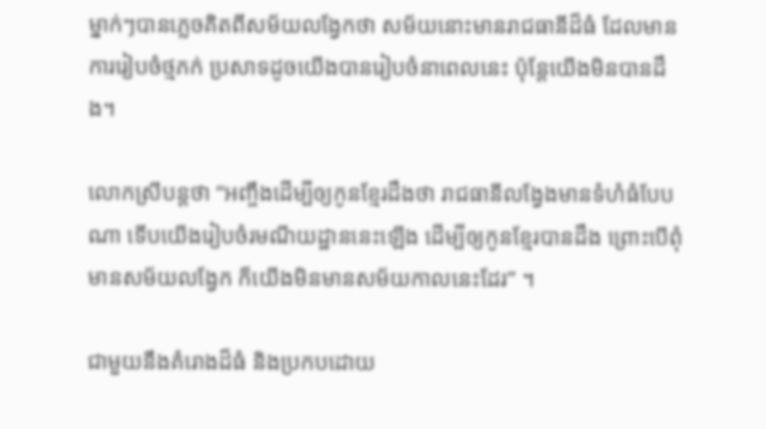ម្នាក់ៗបានភ្លេចគិតពីសម័យលង្វែកថា សម័យនោះមានរាជធានីដ៏ធំ ដែលមានការរៀបចំថ្មភក់ ប្រសាទដូចយើងបានរៀបចំនាពេលនេះ ប៉ុន្តែយើងមិនបានដឹង។

លោកស្រីបន្តថា “អញ្ចឹងដើម្បីឲ្យកូនខ្មែរដឹងថា រាជធានីលង្វែងមានទំហំធំបែបណា ទើបយើងរៀបចំរមណីយដ្ឋាននេះឡើង ដើម្បីឲ្យកូនខ្មែរបានដឹង ព្រោះបើពុំមានសម័យលង្វែក ក៏យើងមិនមានសម័យកាលនេះដែរ” ។

ជាមួយនឹងគំរោងដ៏ធំ និងប្រកបដោយ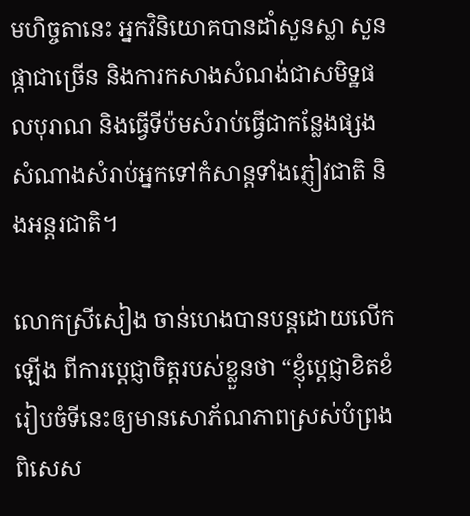មហិច្ចតានេះ អ្នកវិនិយោគបានដាំសួនស្លា សួនផ្កាជាច្រើន និងការកសាងសំណង់ជាសមិទ្ឋផលបុរាណ និងធ្វើទីប៉មសំរាប់ធ្វើជាកន្លែងផ្សងសំណាងសំរាប់អ្នកទៅកំសាន្តទាំងភ្ញៀវជាតិ និងអន្តរជាតិ។

លោកស្រីសៀង ចាន់ហេងបានបន្តដោយលើកឡើង ពីការប្តេជ្ញាចិត្តរបស់ខ្លួនថា “ខ្ញុំប្តេជ្ញាខិតខំរៀបចំទីនេះឲ្យមានសោភ័ណភាពស្រស់បំព្រង ពិសេស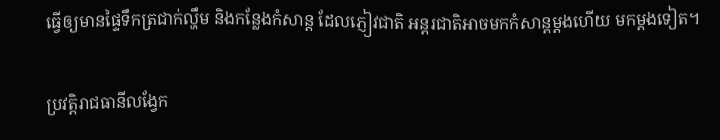ធ្វើឲ្យមានផ្ទៃទឹកត្រជាក់ល្ហឹម និងកន្លែងកំសាន្ត ដែលភ្ញៀវជាតិ អន្តរជាតិអាចមកកំសាន្តម្តងហើយ មកម្តងទៀត។

ប្រវត្តិរាជធានីលង្វែក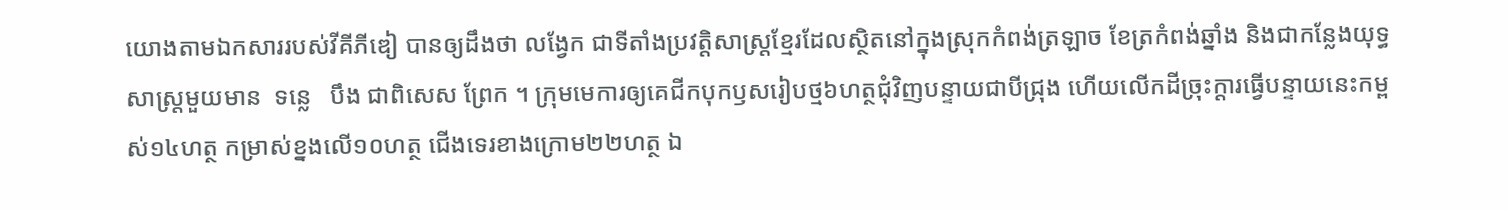យោងតាមឯកសាររបស់វីគីភីឌៀ បានឲ្យដឹងថា លង្វែក ជាទីតាំងប្រវត្តិសាស្ត្រខ្មែរដែលស្ថិតនៅក្នុងស្រុកកំពង់ត្រឡាច ខែត្រកំពង់ឆ្នាំង និងជាកន្លែងយុទ្ធសាស្ត្រមួយមាន  ទន្លេ   បឹង ជាពិសេស ព្រែក ។ ក្រុមមេការឲ្យគេជីកបុកឫសរៀបថ្ម៦ហត្ថជុំវិញបន្ទាយជាបីជ្រុង ហើយលើកដីច្រុះក្ដារធ្វើបន្ទាយនេះកម្ពស់១៤ហត្ថ កម្រាស់ខ្នងលើ១០ហត្ថ ជើងទេរខាងក្រោម២២ហត្ថ ឯ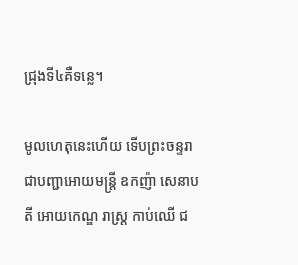ជ្រុងទី៤គឺទន្លេ។

មូលហេតុនេះហើយ ទើបព្រះចន្ទរាជាបញ្ជាអោយមន្ត្រី ឧកញ៉ា សេនាបតី អោយកេណ្ឌ រាស្ត្រ កាប់ឈើ ជ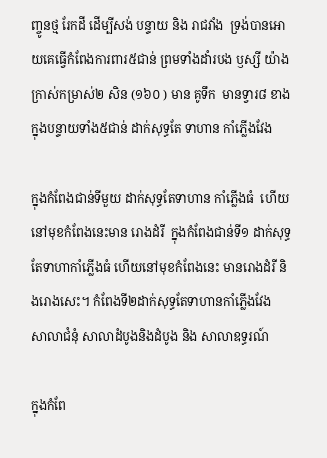ញ្ចូនថ្ម រែកដី ដើម្បីសង់ បន្ទាយ និង រាជវាំង  ទ្រង់បានអោយគេធ្វើកំពែងការពារ៥ជាន់ ព្រមទាំងដាំរបង ឫស្សី យ៉ាងក្រាស់កម្រាស់២ សិន (១៦០ ) មាន គូទឹក  មានទ្វារ៨ ខាងក្នុងបន្ទាយទាំង៥ជាន់ ដាក់សុទ្ធតែ ទាហាន កាំភ្លើងវែង

ក្នុងកំពែងជាន់ទីមួយ ដាក់សុទ្ធតែទាហាន កាំភ្លើងធំ  ហើយនៅមុខកំពែងនេះមាន រោងដំរី  ក្នុងកំពែងជាន់ទី១ ដាក់សុទ្ធតែទាហាកាំភ្លើងធំ ហើយនៅមុខកំពែងនេះ មានរោងដំរី និងរោងសេះ។ កំពែងទី២ដាក់សុទ្ធតែទាហានកាំភ្លើងវែង  សាលាជំនុំ សាលាដំបូងនិងដំបូង និង សាលាឧទ្ធរណ៍

ក្នុងកំពែ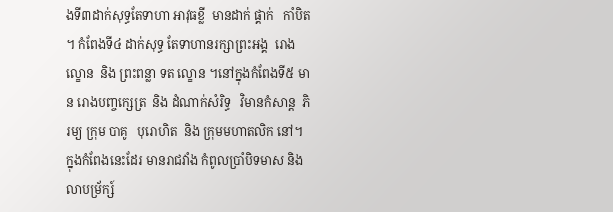ងទី៣ដាក់សុទ្ធតែទាហា អាវុធខ្លី  មានដាក់ ផ្គាក់   កាំបិត ។ កំពែងទី៤ ដាក់សុទ្ធ តែទាហានរក្សាព្រះអង្គ  រោងល្ខោន  និង ព្រះពន្លា ទត ល្ខោន ។នៅក្នុងកំពែងទី៥ មាន រោងបញ្ចក្សេត្រ  និង ដំណាក់សំរិទ្ធ   វិមានកំសាន្ត  ភិរម្យ ក្រុម បាគូ   បុរោហិត  និង ក្រុមមហាតលិក នៅ។ ក្នុងកំពែងនេះដែរ មានរាជវាំង កំពូលប្រាំបិទមាស និងលាបម្រ័ក្ស៍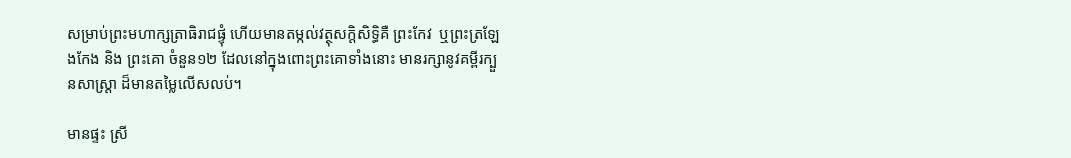សម្រាប់ព្រះមហាក្សត្រាធិរាជផ្ទុំ ហើយមានតម្កល់វត្ថុសក្តិសិទិ្ធគឺ ព្រះកែវ  ឬព្រះត្រឡែងកែង និង ព្រះគោ ចំនួន១២ ដែលនៅក្នុងពោះព្រះគោទាំងនោះ មានរក្សានូវគម្ពីរក្បួនសាស្ត្រា ដ៏មានតម្លៃលើសលប់។

មានផ្ទះ ស្រី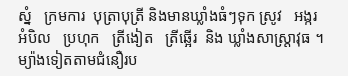ស្នំ   ក្រមការ  បុត្រាបុត្រី និងមានឃ្លាំងធំៗទុក ស្រូវ   អង្ករ   អំបិល   ប្រហុក   ត្រីងៀត   ត្រីឆ្អើរ  និង ឃ្លាំងសាស្ត្រាវុធ ។ ម្យ៉ាងទៀតតាមជំនឿរប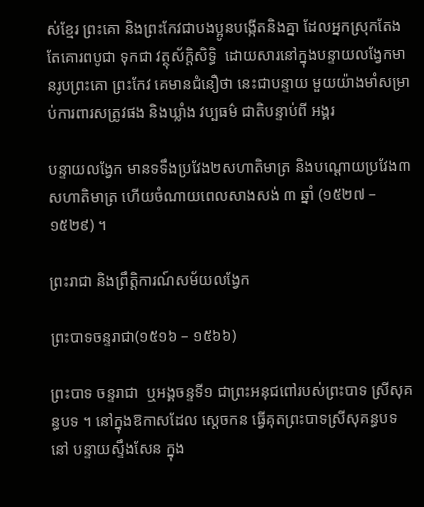ស់ខ្មែរ ព្រះគោ និងព្រះកែវជាបងប្អូនបង្កើតនិងគ្នា ដែលអ្នកស្រុកតែងតែគោរពបូជា ទុកជា វត្ថុស័ក្ដិសិទ្ធិ  ដោយសារនៅក្នុងបន្ទាយលង្វែកមានរូបព្រះគោ ព្រះកែវ គេមានជំនឿថា នេះជាបន្ទាយ មួយយ៉ាងមាំសម្រាប់ការពារសត្រូវផង និងឃ្លាំង វប្បធម៌ ជាតិបន្ទាប់ពី អង្គរ

បន្ទាយលង្វែក មានទទឹងប្រវែង២សហាតិមាត្រ និងបណ្ដោយប្រវែង៣សហាតិមាត្រ ហើយចំណាយពេលសាងសង់ ៣ ឆ្នាំ (១៥២៧ – ១៥២៩) ។

ព្រះរាជា និងព្រឹត្តិការណ៍សម័យលង្វែក

ព្រះបាទចន្ទរាជា(១៥១៦ – ១៥៦៦)

ព្រះបាទ ចន្ទរាជា  ឬអង្គចន្ទទី១ ជាព្រះអនុជពៅរបស់ព្រះបាទ ស្រីសុគន្ធបទ ។ នៅក្នុងឱកាសដែល ស្ដេចកន ធ្វើគុតព្រះបាទស្រីសុគន្ធបទ នៅ បន្ទាយស្ទឹងសែន ក្នុង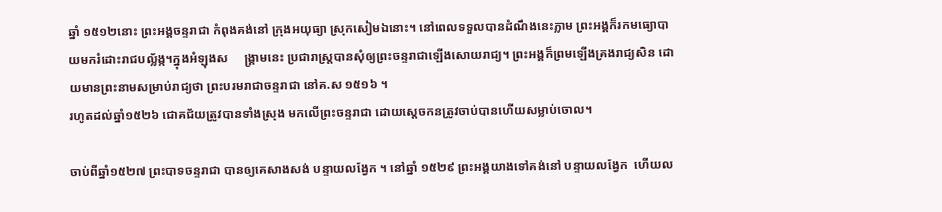ឆ្នាំ ១៥១២នោះ ព្រះអង្គចន្ទរាជា កំពុងគង់នៅ ក្រុងអយុធ្យា ស្រុកសៀមឯនោះ។ នៅពេលទទួលបានដំណឹងនេះភ្លាម ព្រះអង្គក៏រកមធ្យោបាយមករំដោះរាជបល្ល័ង្ក។ក្នុងអំឡុងស     ង្គ្រាមនេះ ប្រជារាស្ត្របានសុំឲ្យព្រះចន្ទរាជាឡើងសោយរាជ្យ។ ព្រះអង្គក៏ព្រមឡើងគ្រងរាជ្យសិន ដោយមានព្រះនាមសម្រាប់រាជ្យថា ព្រះបរមរាជាចន្ទរាជា នៅគ.ស ១៥១៦ ។
រហូតដល់ឆ្នាំ១៥២៦ ជោគជ័យត្រូវបានទាំងស្រុង មកលើព្រះចន្ទរាជា ដោយស្ដេចកនត្រូវចាប់បានហើយសម្លាប់ចោល។

ចាប់ពីឆ្នាំ១៥២៧ ព្រះបាទចន្ទរាជា បានឲ្យគេសាងសង់ បន្ទាយលង្វែក ។ នៅឆ្នាំ ១៥២៩ ព្រះអង្គយាងទៅគង់នៅ បន្ទាយលង្វែក  ហើយល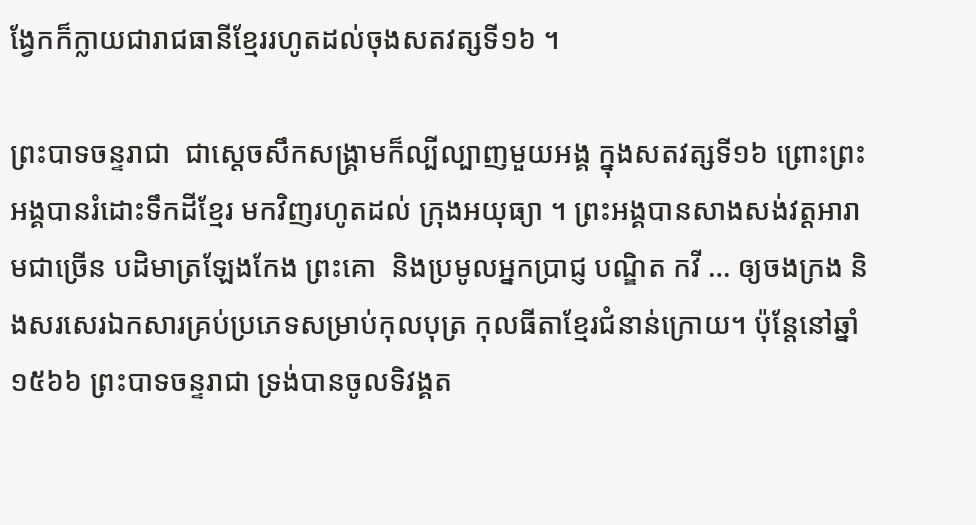ង្វែកក៏ក្លាយជារាជធានីខ្មែររហូតដល់ចុងសតវត្សទី១៦ ។

ព្រះបាទចន្ទរាជា  ជាស្ដេចសឹកសង្គ្រាមក៏ល្បីល្បាញមួយអង្គ ក្នុងសតវត្សទី១៦ ព្រោះព្រះអង្គបានរំដោះទឹកដីខ្មែរ មកវិញរហូតដល់ ក្រុងអយុធ្យា ។ ព្រះអង្គបានសាងសង់វត្តអារាមជាច្រើន បដិមាត្រឡែងកែង ព្រះគោ  និងប្រមូលអ្នកប្រាជ្ញ បណ្ឌិត កវី … ឲ្យចងក្រង និងសរសេរឯកសារគ្រប់ប្រភេទសម្រាប់កុលបុត្រ កុលធីតាខ្មែរជំនាន់ក្រោយ។ ប៉ុន្តែនៅឆ្នាំ១៥៦៦ ព្រះបាទចន្ទរាជា ទ្រង់បានចូលទិវង្គត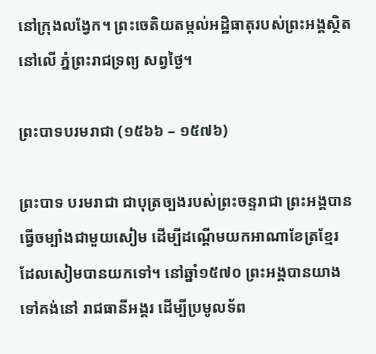នៅក្រុងលង្វែក។ ព្រះចេតិយតម្កល់អដ្ឋិធាតុរបស់ព្រះអង្គស្ថិតនៅលើ ភ្នំព្រះរាជទ្រព្យ សព្វថ្ងៃ។

ព្រះបាទបរមរាជា (១៥៦៦ – ១៥៧៦)

ព្រះបាទ បរមរាជា ជាបុត្រច្បងរបស់ព្រះចន្ទរាជា ព្រះអង្គបានធ្វើចម្បាំងជាមួយសៀម ដើម្បីដណ្ដើមយកអាណាខែត្រខ្មែរ ដែលសៀមបានយកទៅ។ នៅឆ្នាំ១៥៧០ ព្រះអង្គបានយាងទៅគង់នៅ រាជធានីអង្គរ ដើម្បីប្រមូលទ័ព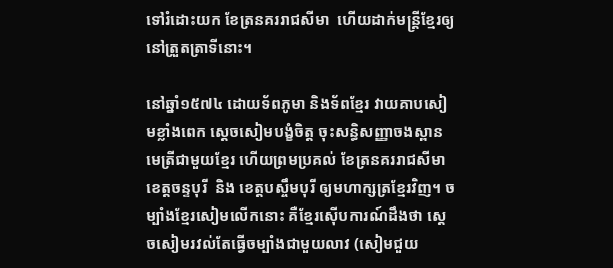ទៅរំដោះយក ខែត្រនគររាជសីមា  ហើយដាក់មន្ត្រីខ្មែរឲ្យនៅត្រួតត្រាទីនោះ។

នៅឆ្នាំ១៥៧៤ ដោយទ័ពភូមា និងទ័ពខ្មែរ វាយគាបសៀមខ្លាំងពេក ស្ដេចសៀមបង្ខំចិត្ត ចុះសន្ធិសញ្ញាចងស្ពានមេត្រីជាមួយខ្មែរ ហើយព្រមប្រគល់ ខែត្រនគររាជសីមា   ខេត្តចន្ទបុរី  និង ខេត្តបស្ចឹមបុរី ឲ្យមហាក្សត្រខ្មែរវិញ។ ចម្បាំងខ្មែរសៀមលើកនោះ គឺខ្មែរស៊ើបការណ៍ដឹងថា ស្ដេចសៀមរវល់តែធ្វើចម្បាំងជាមួយលាវ (សៀមជួយ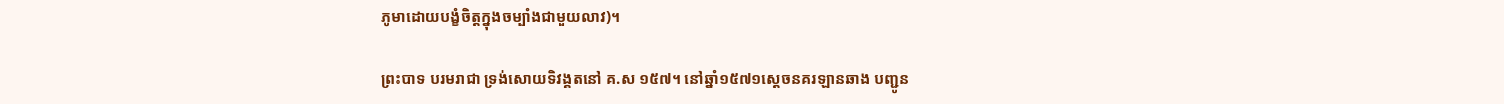ភូមាដោយបង្ខំចិត្តក្នុងចម្បាំងជាមួយលាវ)។

ព្រះបាទ បរមរាជា ទ្រង់សោយទិវង្គតនៅ គ.ស ១៥៧។ នៅឆ្នាំ១៥៧១ស្ដេចនគរឡានឆាង បញ្ជូន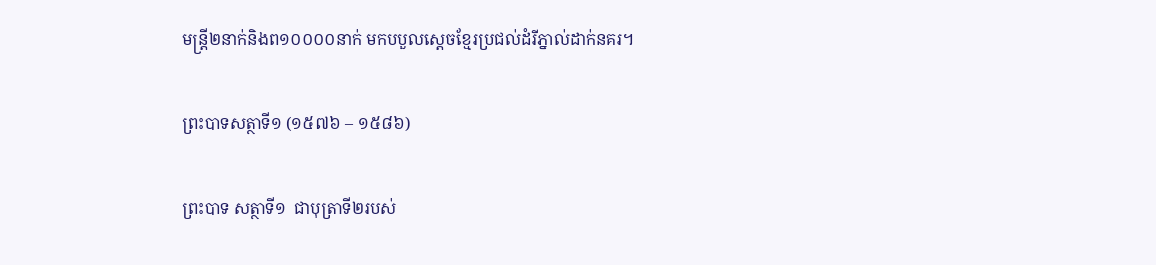មន្ត្រី២នាក់និងព១០០០០នាក់ មកបបួលស្ដេចខ្មែរប្រជល់ដំរីភ្នាល់ដាក់នគរ។

ព្រះបាទសត្ថាទី១ (១៥៧៦ – ១៥៨៦)

ព្រះបាទ សត្ថាទី១  ជាបុត្រាទី២របស់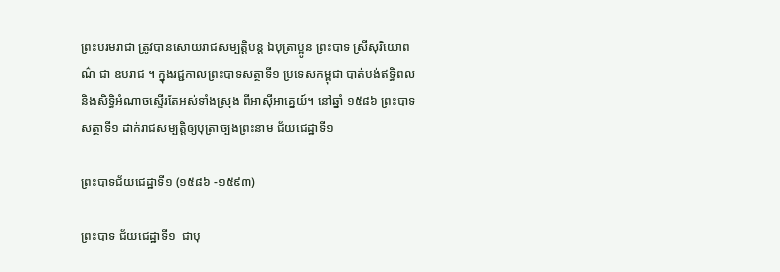ព្រះបរមរាជា ត្រូវបានសោយរាជសម្បត្តិបន្ត ឯបុត្រាប្អូន ព្រះបាទ ស្រីសុរិយោពណ៌ ជា ឧបរាជ ។ ក្នុងរជ្ជកាលព្រះបាទសត្ថាទី១ ប្រទេសកម្ពុជា បាត់បង់ឥទ្ធិពល និងសិទ្ធិអំណាចស្ទើរតែអស់ទាំងស្រុង ពីអាស៊ីអាគ្នេយ៍។ នៅឆ្នាំ ១៥៨៦ ព្រះបាទសត្ថាទី១ ដាក់រាជសម្បត្តិឲ្យបុត្រាច្បងព្រះនាម ជ័យជេដ្ឋាទី១

ព្រះបាទជ័យជេដ្ឋាទី១ (១៥៨៦ -១៥៩៣)

ព្រះបាទ ជ័យជេដ្ឋាទី១  ជាបុ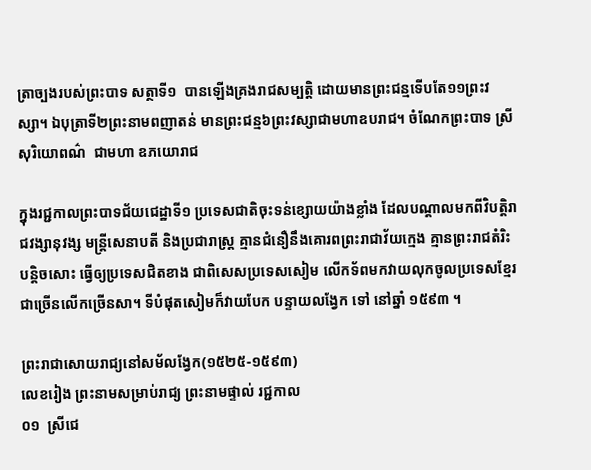ត្រាច្បងរបស់ព្រះបាទ សត្ថាទី១  បានឡើងគ្រងរាជសម្បត្តិ ដោយមានព្រះជន្មទើបតែ១១ព្រះវស្សា។ ឯបុត្រាទី២ព្រះនាមពញាតន់ មានព្រះជន្ម៦ព្រះវស្សាជាមហាឧបរាជ។ ចំណែកព្រះបាទ ស្រីសុរិយោពណ៌  ជាមហា ឧភយោរាជ

ក្នុងរជ្ជកាលព្រះបាទជ័យជេដ្ឋាទី១ ប្រទេសជាតិចុះទន់ខ្សោយយ៉ាងខ្លាំង ដែលបណ្ដាលមកពីវិបត្តិរាជវង្សានុវង្ស មន្ត្រីសេនាបតី និងប្រជារាស្ត្រ គ្មានជំនឿនឹងគោរពព្រះរាជាវ័យក្មេង គ្មានព្រះរាជតំរិះបន្តិចសោះ ធ្វើឲ្យប្រទេសជិតខាង ជាពិសេសប្រទេសសៀម លើកទ័ពមកវាយលុកចូលប្រទេសខ្មែរ ជាច្រើនលើកច្រើនសា។ ទីបំផុតសៀមក៏វាយបែក បន្ទាយលង្វែក ទៅ នៅឆ្នាំ ១៥៩៣ ។

ព្រះរាជាសោយរាជ្យនៅសម័លង្វែក(១៥២៥-១៥៩៣)
លេខរៀង ព្រះនាមសម្រាប់រាជ្យ ព្រះនាមផ្ទាល់ រជ្ជកាល
០១  ស្រីជេ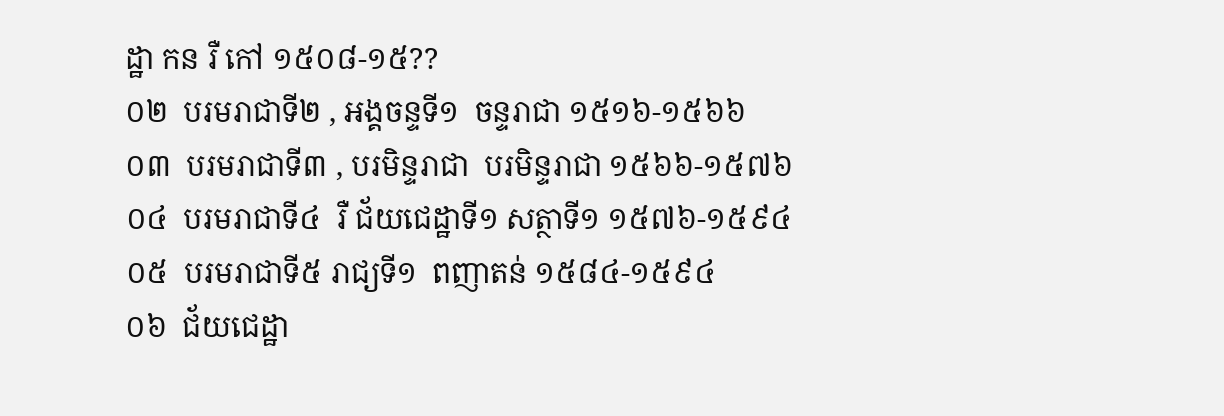ដ្ឋា កន រឺ កៅ ១៥០៨-១៥??
០២  បរមរាជាទី២ , អង្គចន្ទទី១  ចន្ទរាជា ១៥១៦-១៥៦៦
០៣  បរមរាជាទី៣ , បរមិន្ទរាជា  បរមិន្ទរាជា ១៥៦៦-១៥៧៦
០៤  បរមរាជាទី៤  រឺ ជ័យជេដ្ឋាទី១ សត្ថាទី១ ១៥៧៦-១៥៩៤
០៥  បរមរាជាទី៥ រាជ្យទី១  ពញាតន់ ១៥៨៤-១៥៩៤
០៦  ជ័យជេដ្ឋា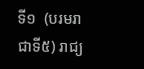ទី១  (បរមរាជាទី៥) រាជ្យ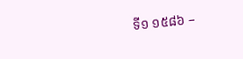ទី១ ១៥៨៦ –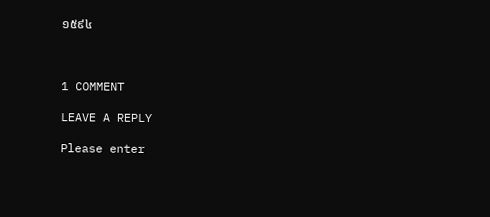១៥៩៤



1 COMMENT

LEAVE A REPLY

Please enter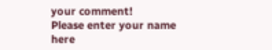your comment!
Please enter your name here